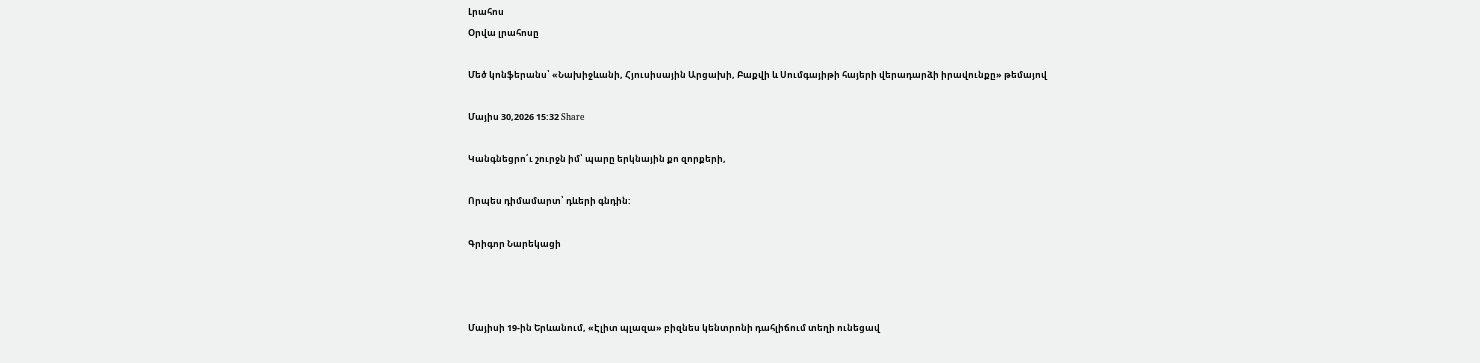Լրահոս
Օրվա լրահոսը

Մեծ կոնֆերանս՝ «Նախիջևանի, Հյուսիսային Արցախի, Բաքվի և Սումգայիթի հայերի վերադարձի իրավունքը» թեմայով

Մայիս 30,2026 15:32 Share

Կանգնեցրո՛ւ շուրջն իմ՝ պարը երկնային քո զորքերի,

Որպես դիմամարտ՝ դևերի գնդին:

Գրիգոր Նարեկացի



Մայիսի 19-ին Երևանում, «Էլիտ պլազա» բիզնես կենտրոնի դահլիճում տեղի ունեցավ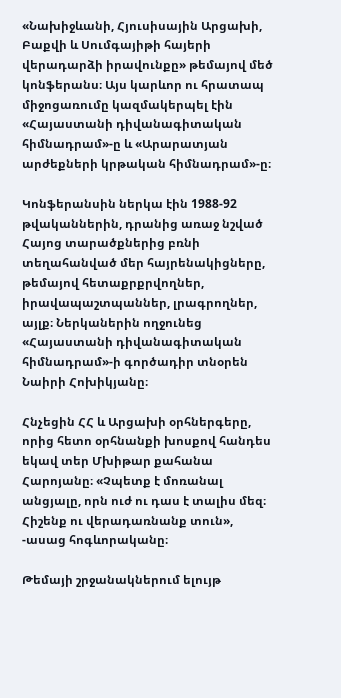«Նախիջևանի, Հյուսիսային Արցախի, Բաքվի և Սումգայիթի հայերի վերադարձի իրավունքը» թեմայով մեծ կոնֆերանս։ Այս կարևոր ու հրատապ միջոցառումը կազմակերպել էին «Հայաստանի դիվանագիտական հիմնադրամ»-ը և «Արարատյան արժեքների կրթական հիմնադրամ»-ը։

Կոնֆերանսին ներկա էին 1988-92 թվականներին, դրանից առաջ նշված Հայոց տարածքներից բռնի տեղահանված մեր հայրենակիցները, թեմայով հետաքրքրվողներ, իրավապաշտպաններ, լրագրողներ, այլք։ Ներկաներին ողջունեց «Հայաստանի դիվանագիտական հիմնադրամ»-ի գործադիր տնօրեն Նաիրի Հոխիկյանը։

Հնչեցին ՀՀ և Արցախի օրհներգերը, որից հետո օրհնանքի խոսքով հանդես եկավ տեր Մխիթար քահանա Հարոյանը։ «Չպետք է մոռանալ անցյալը, որն ուժ ու դաս է տալիս մեզ։ Հիշենք ու վերադառնանք տուն», -ասաց հոգևորականը։

Թեմայի շրջանակներում ելույթ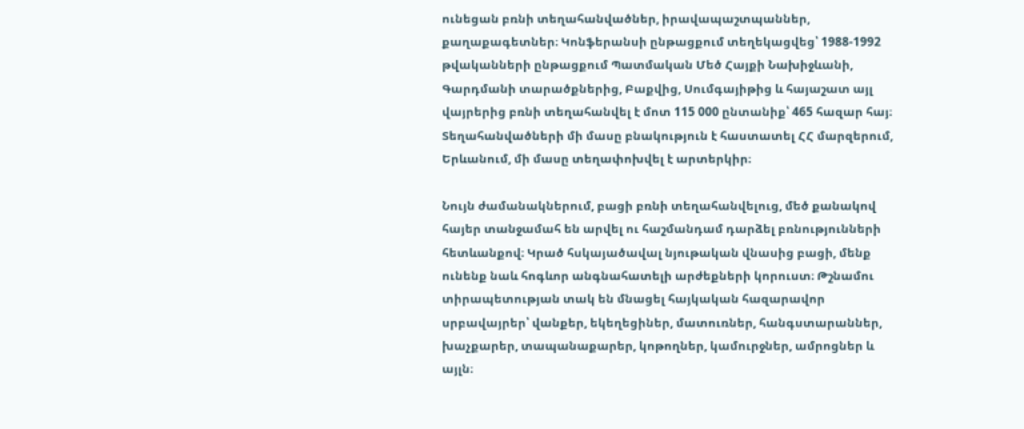ունեցան բռնի տեղահանվածներ, իրավապաշտպաններ, քաղաքագետներ։ Կոնֆերանսի ընթացքում տեղեկացվեց՝ 1988-1992 թվականների ընթացքում Պատմական Մեծ Հայքի Նախիջևանի, Գարդմանի տարածքներից, Բաքվից, Սումգայիթից և հայաշատ այլ վայրերից բռնի տեղահանվել է մոտ 115 000 ընտանիք՝ 465 հազար հայ։ Տեղահանվածների մի մասը բնակություն է հաստատել ՀՀ մարզերում, Երևանում, մի մասը տեղափոխվել է արտերկիր։

Նույն ժամանակներում, բացի բռնի տեղահանվելուց, մեծ քանակով հայեր տանջամահ են արվել ու հաշմանդամ դարձել բռնությունների հետևանքով։ Կրած հսկայածավալ նյութական վնասից բացի, մենք ունենք նաև հոգևոր անգնահատելի արժեքների կորուստ։ Թշնամու տիրապետության տակ են մնացել հայկական հազարավոր սրբավայրեր՝ վանքեր, եկեղեցիներ, մատուռներ, հանգստարաններ, խաչքարեր, տապանաքարեր, կոթողներ, կամուրջներ, ամրոցներ և այլն։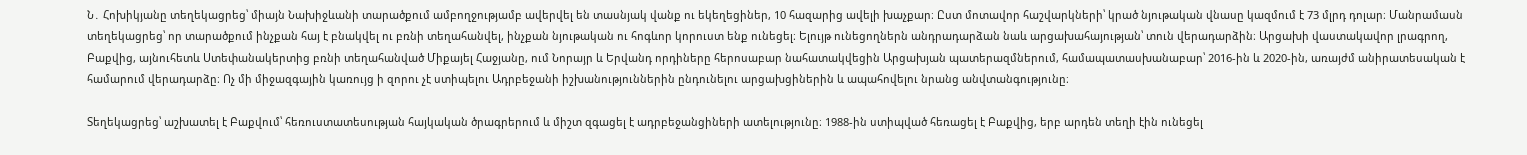Ն․ Հոխիկյանը տեղեկացրեց՝ միայն Նախիջևանի տարածքում ամբողջությամբ ավերվել են տասնյակ վանք ու եկեղեցիներ, 10 հազարից ավելի խաչքար։ Ըստ մոտավոր հաշվարկների՝ կրած նյութական վնասը կազմում է 73 մլրդ դոլար։ Մանրամասն տեղեկացրեց՝ որ տարածքում ինչքան հայ է բնակվել ու բռնի տեղահանվել, ինչքան նյութական ու հոգևոր կորուստ ենք ունեցել։ Ելույթ ունեցողներն անդրադարձան նաև արցախահայության՝ տուն վերադարձին։ Արցախի վաստակավոր լրագրող, Բաքվից, այնուհետև Ստեփանակերտից բռնի տեղահանված Միքայել Հաջյանը, ում Նորայր և Երվանդ որդիները հերոսաբար նահատակվեցին Արցախյան պատերազմներում, համապատասխանաբար՝ 2016-ին և 2020-ին, առայժմ անիրատեսական է համարում վերադարձը։ Ոչ մի միջազգային կառույց ի զորու չէ ստիպելու Ադրբեջանի իշխանություններին ընդունելու արցախցիներին և ապահովելու նրանց անվտանգությունը։

Տեղեկացրեց՝ աշխատել է Բաքվում՝ հեռուստատեսության հայկական ծրագրերում և միշտ զգացել է ադրբեջանցիների ատելությունը։ 1988-ին ստիպված հեռացել է Բաքվից, երբ արդեն տեղի էին ունեցել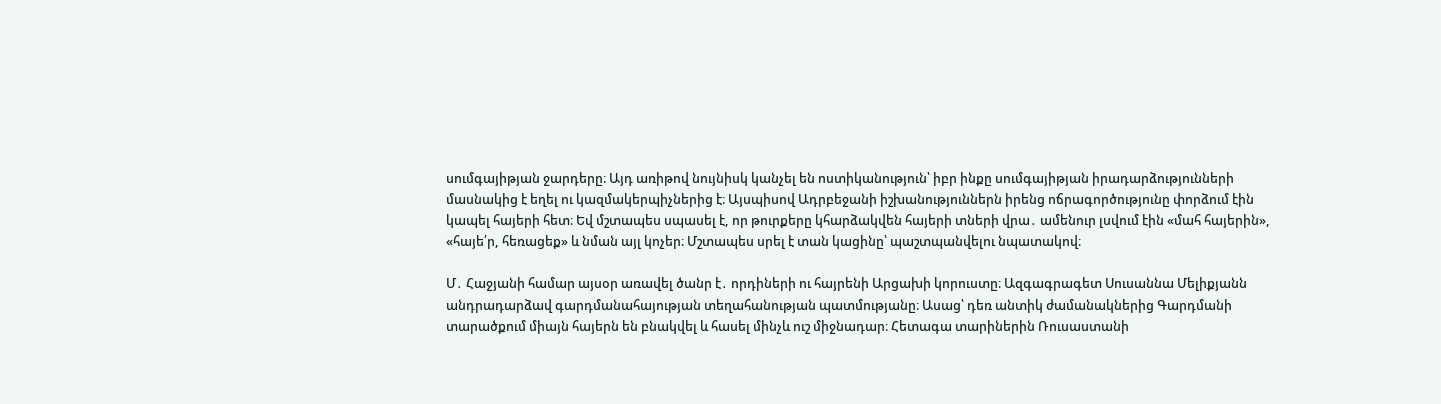սումգայիթյան ջարդերը։ Այդ առիթով նույնիսկ կանչել են ոստիկանություն՝ իբր ինքը սումգայիթյան իրադարձությունների մասնակից է եղել ու կազմակերպիչներից է։ Այսպիսով Ադրբեջանի իշխանություններն իրենց ոճրագործությունը փորձում էին կապել հայերի հետ։ Եվ մշտապես սպասել է, որ թուրքերը կհարձակվեն հայերի տների վրա․ ամենուր լսվում էին «մահ հայերին», «հայե՛ր, հեռացեք» և նման այլ կոչեր։ Մշտապես սրել է տան կացինը՝ պաշտպանվելու նպատակով։

Մ․ Հաջյանի համար այսօր առավել ծանր է․ որդիների ու հայրենի Արցախի կորուստը։ Ազգագրագետ Սուսաննա Մելիքյանն անդրադարձավ գարդմանահայության տեղահանության պատմությանը։ Ասաց՝ դեռ անտիկ ժամանակներից Գարդմանի տարածքում միայն հայերն են բնակվել և հասել մինչև ուշ միջնադար։ Հետագա տարիներին Ռուսաստանի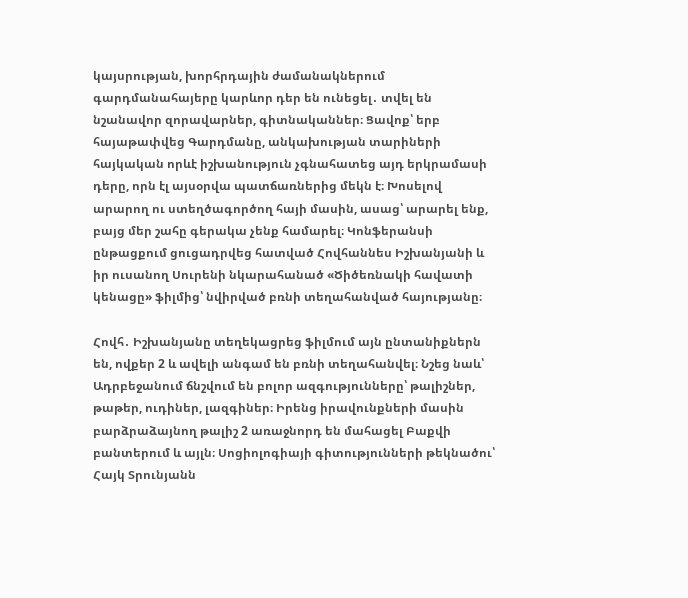կայսրության, խորհրդային ժամանակներում գարդմանահայերը կարևոր դեր են ունեցել․ տվել են նշանավոր զորավարներ, գիտնականներ։ Ցավոք՝ երբ հայաթափվեց Գարդմանը, անկախության տարիների հայկական որևէ իշխանություն չգնահատեց այդ երկրամասի դերը, որն էլ այսօրվա պատճառներից մեկն է։ Խոսելով արարող ու ստեղծագործող հայի մասին, ասաց՝ արարել ենք, բայց մեր շահը գերակա չենք համարել։ Կոնֆերանսի ընթացքում ցուցադրվեց հատված Հովհաննես Իշխանյանի և իր ուսանող Սուրենի նկարահանած «Ծիծեռնակի հավատի կենացը» ֆիլմից՝ նվիրված բռնի տեղահանված հայությանը։

Հովհ․ Իշխանյանը տեղեկացրեց ֆիլմում այն ընտանիքներն են, ովքեր 2 և ավելի անգամ են բռնի տեղահանվել։ Նշեց նաև՝ Ադրբեջանում ճնշվում են բոլոր ազգությունները՝ թալիշներ, թաթեր, ուդիներ, լազգիներ։ Իրենց իրավունքների մասին բարձրաձայնող թալիշ 2 առաջնորդ են մահացել Բաքվի բանտերում և այլն։ Սոցիոլոգիայի գիտությունների թեկնածու՝ Հայկ Տրունյանն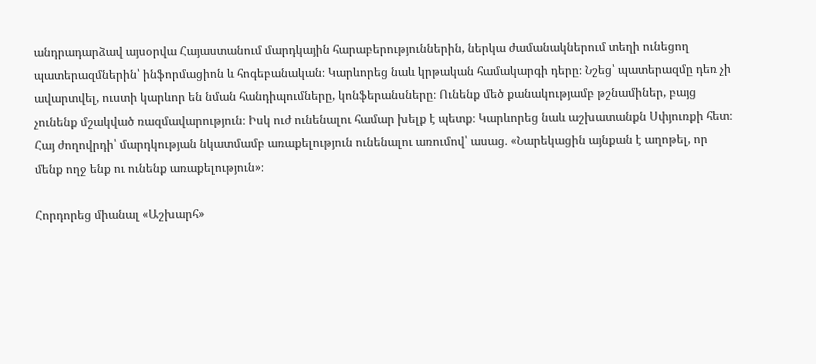անդրադարձավ այսօրվա Հայաստանում մարդկային հարաբերություններին, ներկա ժամանակներում տեղի ունեցող պատերազմներին՝ ինֆորմացիոն և հոգեբանական։ Կարևորեց նաև կրթական համակարգի դերը։ Նշեց՝ պատերազմը դեռ չի ավարտվել, ուստի կարևոր են նման հանդիպումները, կոնֆերանսները։ Ունենք մեծ քանակությամբ թշնամիներ, բայց չունենք մշակված ռազմավարություն։ Իսկ ուժ ունենալու համար խելք է պետք։ Կարևորեց նաև աշխատանքն Սփյուռքի հետ։ Հայ ժողովրդի՝ մարդկության նկատմամբ առաքելություն ունենալու առումով՝ ասաց․ «Նարեկացին այնքան է աղոթել, որ մենք ողջ ենք ու ունենք առաքելություն»։

Հորդորեց միանալ «Աշխարհ»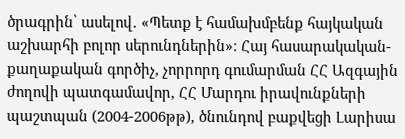ծրագրին՝ ասելով․ «Պետք է համախմբենք հայկական աշխարհի բոլոր սերունդներին»։ Հայ հասարակական-քաղաքական գործիչ, չորրորդ գումարման ՀՀ Ազգային ժողովի պատգամավոր, ՀՀ Մարդու իրավունքների պաշտպան (2004-2006թթ), ծնունդով բաքվեցի Լարիսա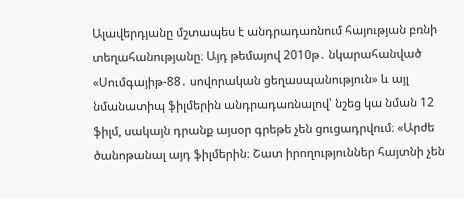Ալավերդյանը մշտապես է անդրադառնում հայության բռնի տեղահանությանը։ Այդ թեմայով 2010թ․ նկարահանված «Սումգայիթ-88․ սովորական ցեղասպանություն» և այլ նմանատիպ ֆիլմերին անդրադառնալով՝ նշեց կա նման 12 ֆիլմ, սակայն դրանք այսօր գրեթե չեն ցուցադրվում։ «Արժե ծանոթանալ այդ ֆիլմերին։ Շատ իրողություններ հայտնի չեն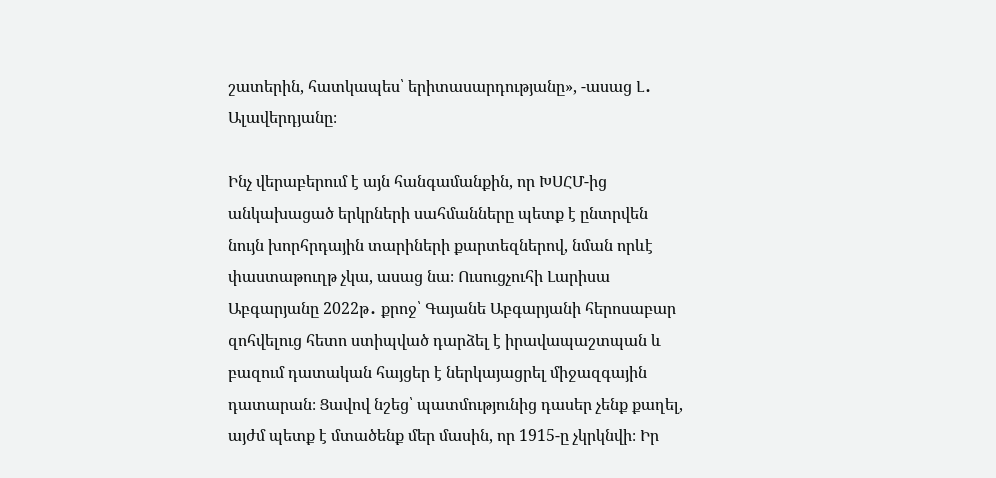շատերին, հատկապես՝ երիտասարդությանը», -ասաց Լ․ Ալավերդյանը։

Ինչ վերաբերում է այն հանգամանքին, որ ԽՍՀՄ-ից անկախացած երկրների սահմանները պետք է ընտրվեն նույն խորհրդային տարիների քարտեզներով, նման որևէ փաստաթուղթ չկա, ասաց նա։ Ուսուցչուհի Լարիսա Աբգարյանը 2022թ․ քրոջ՝ Գայանե Աբգարյանի հերոսաբար զոհվելուց հետո ստիպված դարձել է իրավապաշտպան և բազում դատական հայցեր է ներկայացրել միջազգային դատարան։ Ցավով նշեց՝ պատմությունից դասեր չենք քաղել, այժմ պետք է մտածենք մեր մասին, որ 1915-ը չկրկնվի։ Իր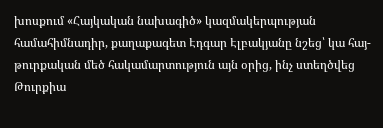խոսքում «Հայկական նախագիծ» կազմակերպության համահիմնադիր, քաղաքագետ Էդգար Էլբակյանը նշեց՝ կա հայ-թուրքական մեծ հակամարտություն այն օրից, ինչ ստեղծվեց Թուրքիա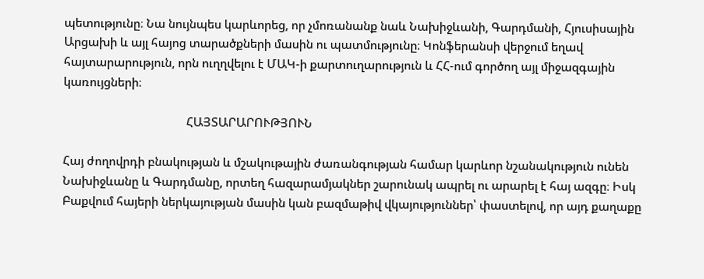պետությունը։ Նա նույնպես կարևորեց, որ չմոռանանք նաև Նախիջևանի, Գարդմանի, Հյուսիսային Արցախի և այլ հայոց տարածքների մասին ու պատմությունը։ Կոնֆերանսի վերջում եղավ հայտարարություն, որն ուղղվելու է ՄԱԿ-ի քարտուղարություն և ՀՀ-ում գործող այլ միջազգային կառույցների։

                                         ՀԱՅՏԱՐԱՐՈՒԹՅՈՒՆ

Հայ ժողովրդի բնակության և մշակութային ժառանգության համար կարևոր նշանակություն ունեն Նախիջևանը և Գարդմանը, որտեղ հազարամյակներ շարունակ ապրել ու արարել է հայ ազգը։ Իսկ Բաքվում հայերի ներկայության մասին կան բազմաթիվ վկայություններ՝ փաստելով, որ այդ քաղաքը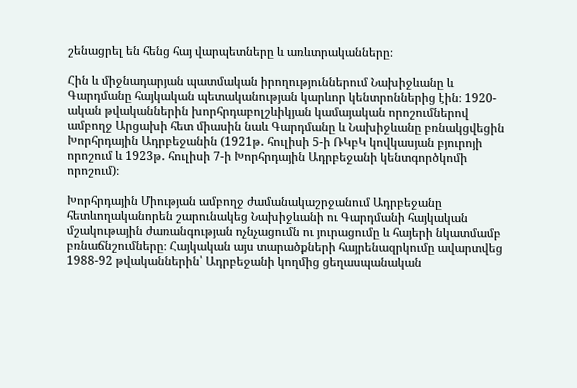շենացրել են հենց հայ վարպետները և առևտրականները։

Հին և միջնադարյան պատմական իրողություններում Նախիջևանը և Գարդմանը հայկական պետականության կարևոր կենտրոններից էին։ 1920-ական թվականներին խորհրդաբոլշևիկյան կամայական որոշումներով ամբողջ Արցախի հետ միասին նաև Գարդմանը և Նախիջևանը բռնակցվեցին Խորհրդային Ադրբեջանին (1921թ․ հուլիսի 5-ի ՌԿբԿ կովկասյան բյուրոյի որոշում և 1923թ․ հուլիսի 7-ի Խորհրդային Ադրբեջանի կենտգործկոմի որոշում)։

Խորհրդային Միության ամբողջ ժամանակաշրջանում Ադրբեջանը հետևողականորեն շարունակեց Նախիջևանի ու Գարդմանի հայկական մշակութային ժառանգության ոչնչացումն ու յուրացումը և հայերի նկատմամբ բռնաճնշումները։ Հայկական այս տարածքների հայրենազրկումը ավարտվեց 1988-92 թվականներին՝ Ադրբեջանի կողմից ցեղասպանական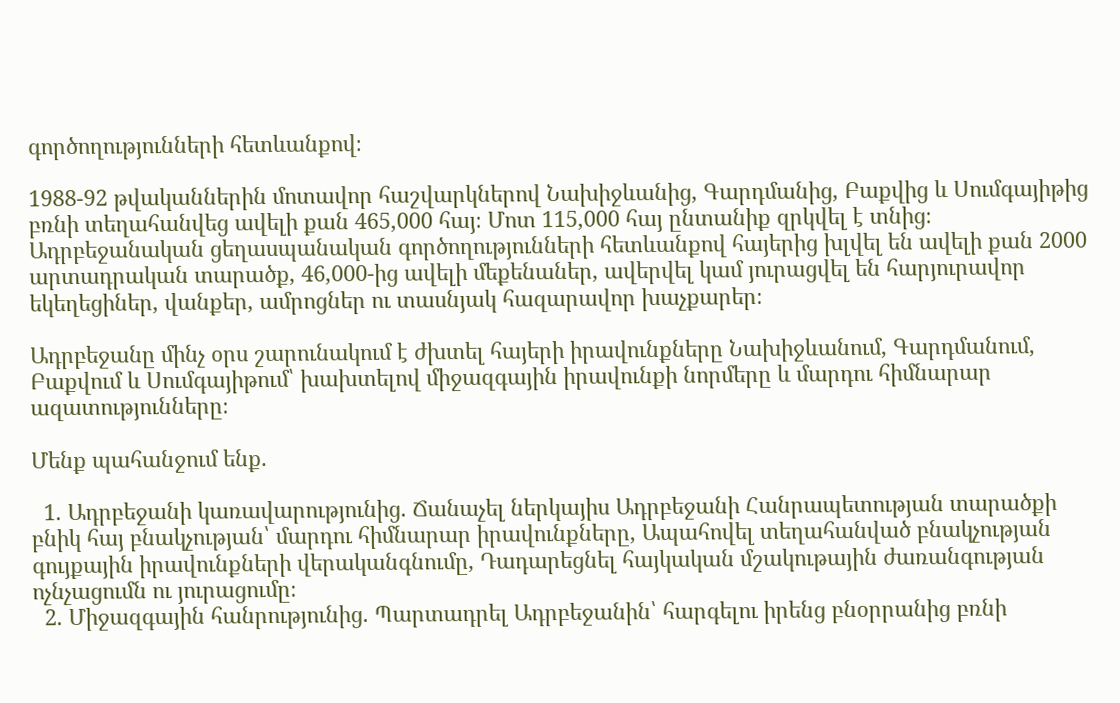գործողությունների հետևանքով։

1988-92 թվականներին մոտավոր հաշվարկներով Նախիջևանից, Գարդմանից, Բաքվից և Սումգայիթից բռնի տեղահանվեց ավելի քան 465,000 հայ։ Մոտ 115,000 հայ ընտանիք զրկվել է տնից։ Ադրբեջանական ցեղասպանական գործողությունների հետևանքով հայերից խլվել են ավելի քան 2000 արտադրական տարածք, 46,000-ից ավելի մեքենաներ, ավերվել կամ յուրացվել են հարյուրավոր եկեղեցիներ, վանքեր, ամրոցներ ու տասնյակ հազարավոր խաչքարեր։

Ադրբեջանը մինչ օրս շարունակում է ժխտել հայերի իրավունքները Նախիջևանում, Գարդմանում, Բաքվում և Սումգայիթում՝ խախտելով միջազգային իրավունքի նորմերը և մարդու հիմնարար ազատությունները։

Մենք պահանջում ենք.

  1. Ադրբեջանի կառավարությունից. Ճանաչել ներկայիս Ադրբեջանի Հանրապետության տարածքի բնիկ հայ բնակչության՝ մարդու հիմնարար իրավունքները, Ապահովել տեղահանված բնակչության գույքային իրավունքների վերականգնումը, Դադարեցնել հայկական մշակութային ժառանգության ոչնչացումն ու յուրացումը։
  2. Միջազգային հանրությունից. Պարտադրել Ադրբեջանին՝ հարգելու իրենց բնօրրանից բռնի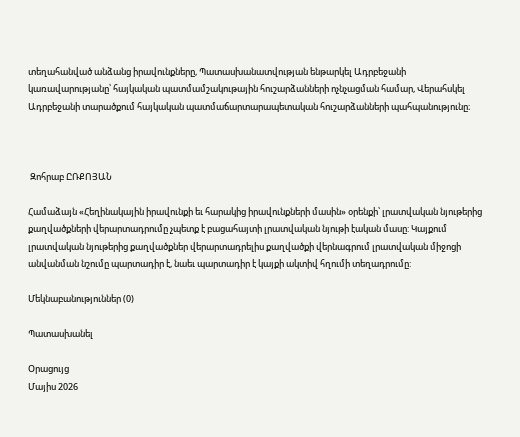տեղահանված անձանց իրավունքները, Պատասխանատվության ենթարկել Ադրբեջանի կառավարությանը՝ հայկական պատմամշակութային հուշարձանների ոչնչացման համար, Վերահսկել Ադրբեջանի տարածքում հայկական պատմաճարտարապետական հուշարձանների պահպանությունը։



 Զոհրաբ ԸՌՔՈՅԱՆ

Համաձայն «Հեղինակային իրավունքի եւ հարակից իրավունքների մասին» օրենքի՝ լրատվական նյութերից քաղվածքների վերարտադրումը չպետք է բացահայտի լրատվական նյութի էական մասը: Կայքում լրատվական նյութերից քաղվածքներ վերարտադրելիս քաղվածքի վերնագրում լրատվական միջոցի անվանման նշումը պարտադիր է, նաեւ պարտադիր է կայքի ակտիվ հղումի տեղադրումը:

Մեկնաբանություններ (0)

Պատասխանել

Օրացույց
Մայիս 2026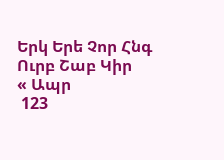Երկ Երե Չոր Հնգ Ուրբ Շաբ Կիր
« Ապր
 123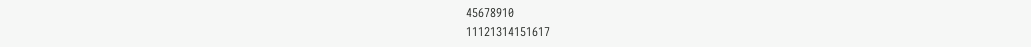45678910
11121314151617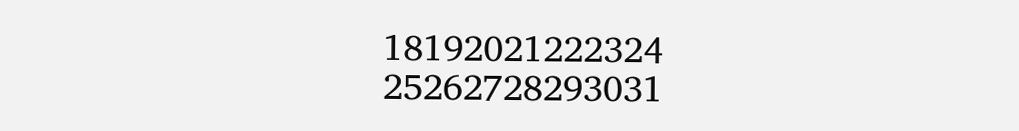18192021222324
25262728293031